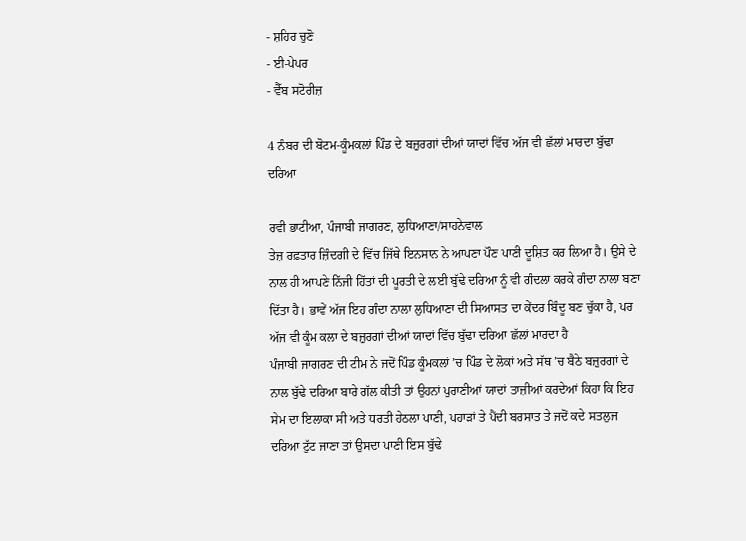- ਸ਼ਹਿਰ ਚੁਣੋ
- ਈ-ਪੇਪਰ
- ਵੈੱਬ ਸਟੋਰੀਜ਼

4 ਨੰਬਰ ਦੀ ਬੋਟਮ-ਕੂੰਮਕਲਾਂ ਪਿੰਡ ਦੇ ਬਜ਼ੁਰਗਾਂ ਦੀਆਂ ਯਾਦਾਂ ਵਿੱਚ ਅੱਜ ਵੀ ਛੱਲਾਂ ਮਾਰਦਾ ਬੁੱਢਾ ਦਰਿਆ

ਰਵੀ ਭਾਟੀਆ, ਪੰਜਾਬੀ ਜਾਗਰਣ, ਲੁਧਿਆਣਾ/ਸਾਹਨੇਵਾਲ
ਤੇਜ਼ ਰਫ਼ਤਾਰ ਜ਼ਿੰਦਗੀ ਦੇ ਵਿੱਚ ਜਿੱਥੇ ਇਨਸਾਨ ਨੇ ਆਪਣਾ ਪੌਣ ਪਾਣੀ ਦੂਸ਼ਿਤ ਕਰ ਲਿਆ ਹੈ। ਉਸੇ ਦੇ ਨਾਲ ਹੀ ਆਪਣੇ ਨਿੱਜੀ ਹਿੱਤਾਂ ਦੀ ਪੂਰਤੀ ਦੇ ਲਈ ਬੁੱਢੇ ਦਰਿਆ ਨੂੰ ਵੀ ਗੰਦਲਾ ਕਰਕੇ ਗੰਦਾ ਨਾਲਾ ਬਣਾ ਦਿੱਤਾ ਹੈ। ਭਾਵੇਂ ਅੱਜ ਇਹ ਗੰਦਾ ਨਾਲਾ ਲੁਧਿਆਣਾ ਦੀ ਸਿਆਸਤ ਦਾ ਕੇਂਦਰ ਬਿੰਦੂ ਬਣ ਚੁੱਕਾ ਹੈ, ਪਰ ਅੱਜ ਵੀ ਕੂੰਮ ਕਲਾ ਦੇ ਬਜ਼ੁਰਗਾਂ ਦੀਆਂ ਯਾਦਾਂ ਵਿੱਚ ਬੁੱਢਾ ਦਰਿਆ ਛੱਲਾਂ ਮਾਰਦਾ ਹੈ
ਪੰਜਾਬੀ ਜਾਗਰਣ ਦੀ ਟੀਮ ਨੇ ਜਦੋਂ ਪਿੰਡ ਕੂੰਮਕਲਾਂ ’ਚ ਪਿੰਡ ਦੇ ਲੋਕਾਂ ਅਤੇ ਸੱਥ ’ਚ ਬੈਠੇ ਬਜ਼ੁਰਗਾਂ ਦੇ ਨਾਲ ਬੁੱਢੇ ਦਰਿਆ ਬਾਰੇ ਗੱਲ ਕੀਤੀ ਤਾਂ ਉਹਨਾਂ ਪੁਰਾਣੀਆਂ ਯਾਦਾਂ ਤਾਜ਼ੀਆਂ ਕਰਦੇਆਂ ਕਿਹਾ ਕਿ ਇਹ ਸੇਮ ਦਾ ਇਲਾਕਾ ਸੀ ਅਤੇ ਧਰਤੀ ਹੇਠਲਾ ਪਾਣੀ, ਪਹਾੜਾਂ ਤੇ ਪੈਂਦੀ ਬਰਸਾਤ ਤੇ ਜਦੋਂ ਕਦੇ ਸਤਲੁਜ ਦਰਿਆ ਟੁੱਟ ਜਾਣਾ ਤਾਂ ਉਸਦਾ ਪਾਣੀ ਇਸ ਬੁੱਢੇ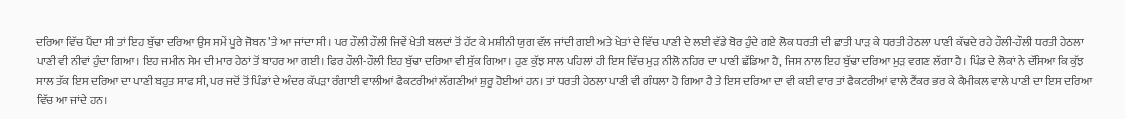ਦਰਿਆ ਵਿੱਚ ਪੈਂਦਾ ਸੀ ਤਾਂ ਇਹ ਬੁੱਢਾ ਦਰਿਆ ਉਸ ਸਮੇਂ ਪੂਰੇ ਜੋਬਨ ’ਤੇ ਆ ਜਾਂਦਾ ਸੀ। ਪਰ ਹੌਲੀ ਹੌਲੀ ਜਿਵੇਂ ਖੇਤੀ ਬਲਦਾਂ ਤੋਂ ਹੱਟ ਕੇ ਮਸ਼ੀਨੀ ਯੁਗ ਵੱਲ ਜਾਂਦੀ ਗਈ ਅਤੇ ਖੇਤਾਂ ਦੇ ਵਿੱਚ ਪਾਣੀ ਦੇ ਲਈ ਵੱਡੇ ਬੋਰ ਹੁੰਦੇ ਗਏ ਲੋਕ ਧਰਤੀ ਦੀ ਛਾਤੀ ਪਾੜ ਕੇ ਧਰਤੀ ਹੇਠਲਾ ਪਾਣੀ ਕੱਢਦੇ ਰਹੇ ਹੌਲੀ-ਹੌਲੀ ਧਰਤੀ ਹੇਠਲਾ ਪਾਣੀ ਵੀ ਨੀਵਾਂ ਹੁੰਦਾ ਗਿਆ। ਇਹ ਜਮੀਨ ਸੇਮ ਦੀ ਮਾਰ ਹੇਠਾਂ ਤੋਂ ਬਾਹਰ ਆ ਗਈ। ਫਿਰ ਹੌਲੀ-ਹੌਲੀ ਇਹ ਬੁੱਢਾ ਦਰਿਆ ਵੀ ਸੁੱਕ ਗਿਆ। ਹੁਣ ਕੁੱਝ ਸਾਲ ਪਹਿਲਾਂ ਹੀ ਇਸ ਵਿੱਚ ਮੁੜ ਨੀਲੋ ਨਹਿਰ ਦਾ ਪਾਣੀ ਛੱਡਿਆ ਹੈ, ਜਿਸ ਨਾਲ ਇਹ ਬੁੱਢਾ ਦਰਿਆ ਮੁੜ ਵਗਣ ਲੱਗਾ ਹੈ। ਪਿੰਡ ਦੇ ਲੋਕਾਂ ਨੇ ਦੱਸਿਆ ਕਿ ਕੁੱਝ ਸਾਲ ਤੱਕ ਇਸ ਦਰਿਆ ਦਾ ਪਾਣੀ ਬਹੁਤ ਸਾਫ ਸੀ, ਪਰ ਜਦੋਂ ਤੋਂ ਪਿੰਡਾਂ ਦੇ ਅੰਦਰ ਕੱਪੜਾ ਰੰਗਾਈ ਵਾਲੀਆਂ ਫੈਕਟਰੀਆਂ ਲੱਗਣੀਆਂ ਸ਼ੁਰੂ ਹੋਈਆਂ ਹਨ। ਤਾਂ ਧਰਤੀ ਹੇਠਲਾ ਪਾਣੀ ਵੀ ਗੰਧਲਾ ਹੋ ਗਿਆ ਹੈ ਤੇ ਇਸ ਦਰਿਆ ਦਾ ਵੀ ਕਈ ਵਾਰ ਤਾਂ ਫੈਕਟਰੀਆਂ ਵਾਲੇ ਟੈਂਕਰ ਭਰ ਕੇ ਕੈਮੀਕਲ ਵਾਲੇ ਪਾਣੀ ਦਾ ਇਸ ਦਰਿਆ ਵਿੱਚ ਆ ਜਾਂਦੇ ਹਨ।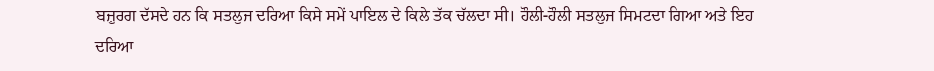ਬਜ਼ੁਰਗ ਦੱਸਦੇ ਹਨ ਕਿ ਸਤਲੁਜ ਦਰਿਆ ਕਿਸੇ ਸਮੇਂ ਪਾਇਲ ਦੇ ਕਿਲੇ ਤੱਕ ਚੱਲਦਾ ਸੀ। ਹੌਲੀ-ਹੌਲੀ ਸਤਲੁਜ ਸਿਮਟਦਾ ਗਿਆ ਅਤੇ ਇਹ ਦਰਿਆ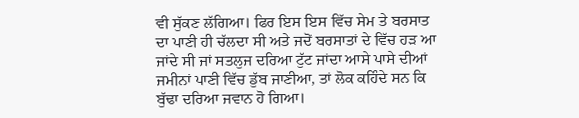ਵੀ ਸੁੱਕਣ ਲੱਗਿਆ। ਫਿਰ ਇਸ ਇਸ ਵਿੱਚ ਸੇਮ ਤੇ ਬਰਸਾਤ ਦਾ ਪਾਣੀ ਹੀ ਚੱਲਦਾ ਸੀ ਅਤੇ ਜਦੋਂ ਬਰਸਾਤਾਂ ਦੇ ਵਿੱਚ ਹੜ ਆ ਜਾਂਦੇ ਸੀ ਜਾਂ ਸਤਲੁਜ ਦਰਿਆ ਟੁੱਟ ਜਾਂਦਾ ਆਸੇ ਪਾਸੇ ਦੀਆਂ ਜਮੀਨਾਂ ਪਾਣੀ ਵਿੱਚ ਡੁੱਬ ਜਾਣੀਆ, ਤਾਂ ਲੋਕ ਕਹਿੰਦੇ ਸਨ ਕਿ ਬੁੱਢਾ ਦਰਿਆ ਜਵਾਨ ਹੋ ਗਿਆ।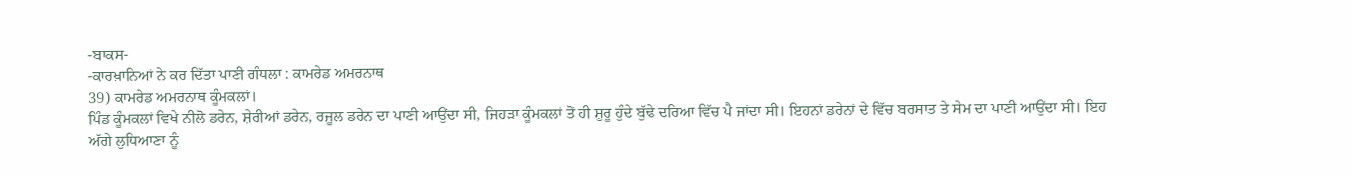-ਬਾਕਸ-
-ਕਾਰਖ਼ਾਨਿਆਂ ਨੇ ਕਰ ਦਿੱਤਾ ਪਾਣੀ ਗੰਧਲਾ : ਕਾਮਰੇਡ ਅਮਰਨਾਥ
39) ਕਾਮਰੇਡ ਅਮਰਨਾਥ ਕੂੰਮਕਲਾਂ।
ਪਿੰਡ ਕੂੰਮਕਲਾਂ ਵਿਖੇ ਨੀਲੋ ਡਰੇਨ, ਸ਼ੇਰੀਆਂ ਡਰੇਨ, ਰਜੂਲ ਡਰੇਨ ਦਾ ਪਾਣੀ ਆਉਂਦਾ ਸੀ, ਜਿਹੜਾ ਕੂੰਮਕਲਾਂ ਤੋਂ ਹੀ ਸ਼ੁਰੂ ਹੁੰਦੇ ਬੁੱਢੇ ਦਰਿਆ ਵਿੱਚ ਪੈ ਜਾਂਦਾ ਸੀ। ਇਹਨਾਂ ਡਰੇਨਾਂ ਦੇ ਵਿੱਚ ਬਰਸਾਤ ਤੇ ਸੇਮ ਦਾ ਪਾਣੀ ਆਉਂਦਾ ਸੀ। ਇਹ ਅੱਗੇ ਲੁਧਿਆਣਾ ਨੂੰ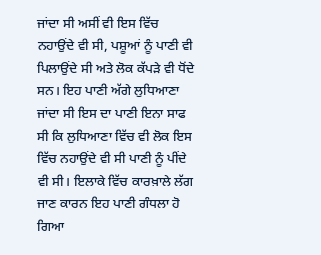ਜਾਂਦਾ ਸੀ ਅਸੀਂ ਵੀ ਇਸ ਵਿੱਚ ਨਹਾਉਂਦੇ ਵੀ ਸੀ, ਪਸ਼ੂਆਂ ਨੂੰ ਪਾਣੀ ਵੀ ਪਿਲਾਉਂਦੇ ਸੀ ਅਤੇ ਲੋਕ ਕੱਪੜੇ ਵੀ ਧੋਂਦੇ ਸਨ। ਇਹ ਪਾਣੀ ਅੱਗੇ ਲੁਧਿਆਣਾ ਜਾਂਦਾ ਸੀ ਇਸ ਦਾ ਪਾਣੀ ਇਨਾ ਸਾਫ ਸੀ ਕਿ ਲੁਧਿਆਣਾ ਵਿੱਚ ਵੀ ਲੋਕ ਇਸ ਵਿੱਚ ਨਹਾਉਂਦੇ ਵੀ ਸੀ ਪਾਣੀ ਨੂੰ ਪੀਂਦੇ ਵੀ ਸੀ। ਇਲਾਕੇ ਵਿੱਚ ਕਾਰਖ਼ਾਲੇ ਲੱਗ ਜਾਣ ਕਾਰਨ ਇਹ ਪਾਣੀ ਗੰਧਲਾ ਹੋ ਗਿਆ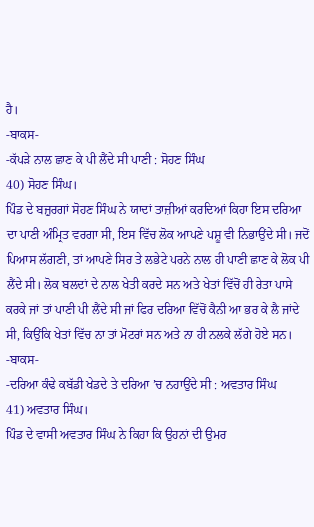ਹੈ।
-ਬਾਕਸ-
-ਕੱਪੜੇ ਨਾਲ ਛਾਣ ਕੇ ਪੀ ਲੈਂਦੇ ਸੀ ਪਾਣੀ : ਸੋਹਣ ਸਿੰਘ
40) ਸੋਹਣ ਸਿੰਘ।
ਪਿੰਡ ਦੇ ਬਜ਼ੁਰਗਾਂ ਸੋਹਣ ਸਿੰਘ ਨੇ ਯਾਦਾਂ ਤਾਜ਼ੀਆਂ ਕਰਦਿਆਂ ਕਿਹਾ ਇਸ ਦਰਿਆ ਦਾ ਪਾਣੀ ਅੰਮ੍ਰਿਤ ਵਰਗਾ ਸੀ, ਇਸ ਵਿੱਚ ਲੋਕ ਆਪਣੇ ਪਸ਼ੂ ਵੀ ਨਿਭਾਉਂਦੇ ਸੀ। ਜਦੋਂ ਪਿਆਸ ਲੱਗਣੀ, ਤਾਂ ਆਪਣੇ ਸਿਰ ਤੇ ਲਭੇਟੇ ਪਰਨੇ ਨਾਲ ਹੀ ਪਾਣੀ ਛਾਣ ਕੇ ਲੋਕ ਪੀ ਲੈਂਦੇ ਸੀ। ਲੋਕ ਬਲਦਾਂ ਦੇ ਨਾਲ ਖੇਤੀ ਕਰਦੇ ਸਨ ਅਤੇ ਖੇਤਾਂ ਵਿੱਚੋਂ ਹੀ ਰੇਤਾ ਪਾਸੇ ਕਰਕੇ ਜਾਂ ਤਾਂ ਪਾਣੀ ਪੀ ਲੈਂਦੇ ਸੀ ਜਾਂ ਫਿਰ ਦਰਿਆ ਵਿੱਚੋਂ ਕੈਨੀ ਆ ਭਰ ਕੇ ਲੈ ਜਾਂਦੇ ਸੀ, ਕਿਉਂਕਿ ਖੇਤਾਂ ਵਿੱਚ ਨਾ ਤਾਂ ਮੋਟਰਾਂ ਸਨ ਅਤੇ ਨਾ ਹੀ ਨਲਕੇ ਲੱਗੇ ਹੋਏ ਸਨ।
-ਬਾਕਸ-
-ਦਰਿਆ ਕੰਢੇ ਕਬੱਡੀ ਖੇਡਦੇ ਤੇ ਦਰਿਆ ’ਚ ਨਹਾਉਂਦੇ ਸੀ : ਅਵਤਾਰ ਸਿੰਘ
41) ਅਵਤਾਰ ਸਿੰਘ।
ਪਿੰਡ ਦੇ ਵਾਸੀ ਅਵਤਾਰ ਸਿੰਘ ਨੇ ਕਿਹਾ ਕਿ ਉਹਨਾਂ ਦੀ ਉਮਰ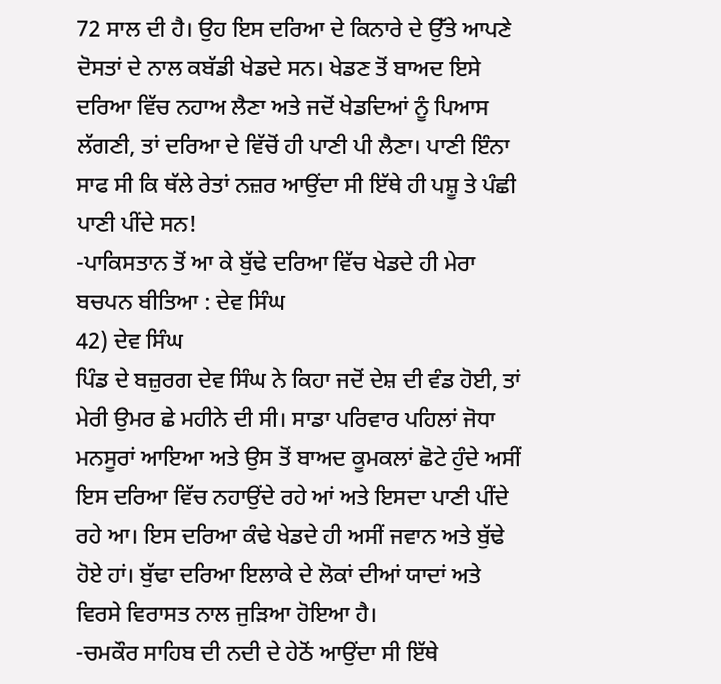72 ਸਾਲ ਦੀ ਹੈ। ਉਹ ਇਸ ਦਰਿਆ ਦੇ ਕਿਨਾਰੇ ਦੇ ਉੱਤੇ ਆਪਣੇ ਦੋਸਤਾਂ ਦੇ ਨਾਲ ਕਬੱਡੀ ਖੇਡਦੇ ਸਨ। ਖੇਡਣ ਤੋਂ ਬਾਅਦ ਇਸੇ ਦਰਿਆ ਵਿੱਚ ਨਹਾਅ ਲੈਣਾ ਅਤੇ ਜਦੋਂ ਖੇਡਦਿਆਂ ਨੂੰ ਪਿਆਸ ਲੱਗਣੀ, ਤਾਂ ਦਰਿਆ ਦੇ ਵਿੱਚੋਂ ਹੀ ਪਾਣੀ ਪੀ ਲੈਣਾ। ਪਾਣੀ ਇੰਨਾ ਸਾਫ ਸੀ ਕਿ ਥੱਲੇ ਰੇਤਾਂ ਨਜ਼ਰ ਆਉਂਦਾ ਸੀ ਇੱਥੇ ਹੀ ਪਸ਼ੂ ਤੇ ਪੰਛੀ ਪਾਣੀ ਪੀਂਦੇ ਸਨ!
-ਪਾਕਿਸਤਾਨ ਤੋਂ ਆ ਕੇ ਬੁੱਢੇ ਦਰਿਆ ਵਿੱਚ ਖੇਡਦੇ ਹੀ ਮੇਰਾ ਬਚਪਨ ਬੀਤਿਆ : ਦੇਵ ਸਿੰਘ
42) ਦੇਵ ਸਿੰਘ
ਪਿੰਡ ਦੇ ਬਜ਼ੁਰਗ ਦੇਵ ਸਿੰਘ ਨੇ ਕਿਹਾ ਜਦੋਂ ਦੇਸ਼ ਦੀ ਵੰਡ ਹੋਈ, ਤਾਂ ਮੇਰੀ ਉਮਰ ਛੇ ਮਹੀਨੇ ਦੀ ਸੀ। ਸਾਡਾ ਪਰਿਵਾਰ ਪਹਿਲਾਂ ਜੋਧਾ ਮਨਸੂਰਾਂ ਆਇਆ ਅਤੇ ਉਸ ਤੋਂ ਬਾਅਦ ਕੂਮਕਲਾਂ ਛੋਟੇ ਹੁੰਦੇ ਅਸੀਂ ਇਸ ਦਰਿਆ ਵਿੱਚ ਨਹਾਉਂਦੇ ਰਹੇ ਆਂ ਅਤੇ ਇਸਦਾ ਪਾਣੀ ਪੀਂਦੇ ਰਹੇ ਆ। ਇਸ ਦਰਿਆ ਕੰਢੇ ਖੇਡਦੇ ਹੀ ਅਸੀਂ ਜਵਾਨ ਅਤੇ ਬੁੱਢੇ ਹੋਏ ਹਾਂ। ਬੁੱਢਾ ਦਰਿਆ ਇਲਾਕੇ ਦੇ ਲੋਕਾਂ ਦੀਆਂ ਯਾਦਾਂ ਅਤੇ ਵਿਰਸੇ ਵਿਰਾਸਤ ਨਾਲ ਜੁੜਿਆ ਹੋਇਆ ਹੈ।
-ਚਮਕੌਰ ਸਾਹਿਬ ਦੀ ਨਦੀ ਦੇ ਹੇਠੋਂ ਆਉਂਦਾ ਸੀ ਇੱਥੇ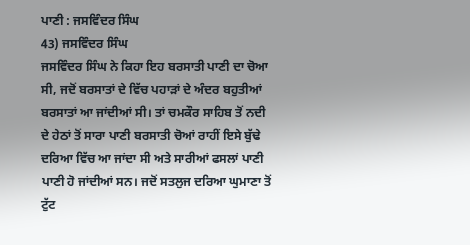ਪਾਣੀ : ਜਸਵਿੰਦਰ ਸਿੰਘ
43) ਜਸਵਿੰਦਰ ਸਿੰਘ
ਜਸਵਿੰਦਰ ਸਿੰਘ ਨੇ ਕਿਹਾ ਇਹ ਬਰਸਾਤੀ ਪਾਣੀ ਦਾ ਚੋਆ ਸੀ, ਜਦੋਂ ਬਰਸਾਤਾਂ ਦੇ ਵਿੱਚ ਪਹਾੜਾਂ ਦੇ ਅੰਦਰ ਬਹੁਤੀਆਂ ਬਰਸਾਤਾਂ ਆ ਜਾਂਦੀਆਂ ਸੀ। ਤਾਂ ਚਮਕੌਰ ਸਾਹਿਬ ਤੋਂ ਨਦੀ ਦੇ ਹੇਠਾਂ ਤੋਂ ਸਾਰਾ ਪਾਣੀ ਬਰਸਾਤੀ ਚੋਆਂ ਰਾਹੀਂ ਇਸੇ ਬੁੱਢੇ ਦਰਿਆ ਵਿੱਚ ਆ ਜਾਂਦਾ ਸੀ ਅਤੇ ਸਾਰੀਆਂ ਫਸਲਾਂ ਪਾਣੀ ਪਾਣੀ ਹੋ ਜਾਂਦੀਆਂ ਸਨ। ਜਦੋਂ ਸਤਲੁਜ ਦਰਿਆ ਘੁਮਾਣਾ ਤੋਂ ਟੁੱਟ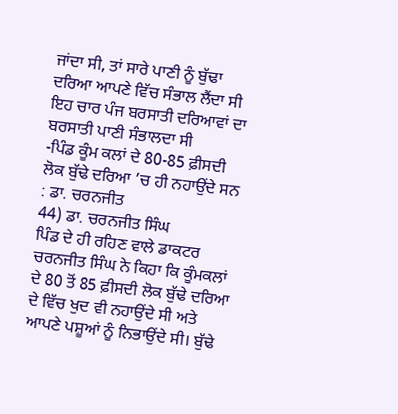ਜਾਂਦਾ ਸੀ, ਤਾਂ ਸਾਰੇ ਪਾਣੀ ਨੂੰ ਬੁੱਢਾ ਦਰਿਆ ਆਪਣੇ ਵਿੱਚ ਸੰਭਾਲ ਲੈਂਦਾ ਸੀ ਇਹ ਚਾਰ ਪੰਜ ਬਰਸਾਤੀ ਦਰਿਆਵਾਂ ਦਾ ਬਰਸਾਤੀ ਪਾਣੀ ਸੰਭਾਲਦਾ ਸੀ
-ਪਿੰਡ ਕੂੰਮ ਕਲਾਂ ਦੇ 80-85 ਫ਼ੀਸਦੀ ਲੋਕ ਬੁੱਢੇ ਦਰਿਆ ’ਚ ਹੀ ਨਹਾਉਂਦੇ ਸਨ : ਡਾ. ਚਰਨਜੀਤ
44) ਡਾ. ਚਰਨਜੀਤ ਸਿੰਘ
ਪਿੰਡ ਦੇ ਹੀ ਰਹਿਣ ਵਾਲੇ ਡਾਕਟਰ ਚਰਨਜੀਤ ਸਿੰਘ ਨੇ ਕਿਹਾ ਕਿ ਕੂੰਮਕਲਾਂ ਦੇ 80 ਤੋਂ 85 ਫ਼ੀਸਦੀ ਲੋਕ ਬੁੱਢੇ ਦਰਿਆ ਦੇ ਵਿੱਚ ਖੁਦ ਵੀ ਨਹਾਉਂਦੇ ਸੀ ਅਤੇ ਆਪਣੇ ਪਸ਼ੂਆਂ ਨੂੰ ਨਿਭਾਉਂਦੇ ਸੀ। ਬੁੱਢੇ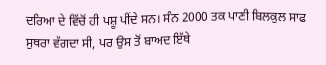ਦਰਿਆ ਦੇ ਵਿੱਚੋਂ ਹੀ ਪਸ਼ੂ ਪੀਂਦੇ ਸਨ। ਸੰਨ 2000 ਤਕ ਪਾਣੀ ਬਿਲਕੁਲ ਸਾਫ ਸੁਥਰਾ ਵੱਗਦਾ ਸੀ, ਪਰ ਉਸ ਤੋਂ ਬਾਅਦ ਇੱਥੇ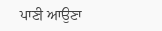ਪਾਣੀ ਆਉਣਾ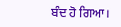ਬੰਦ ਹੋ ਗਿਆ।